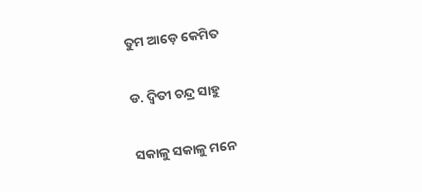ତୁମ ଆଡ଼େ କେମିତ

ଡ. ଦ୍ୱିତୀ ଚନ୍ଦ୍ର ସାହୁ

ସକାଳୁ ସକାଳୁ ମନେ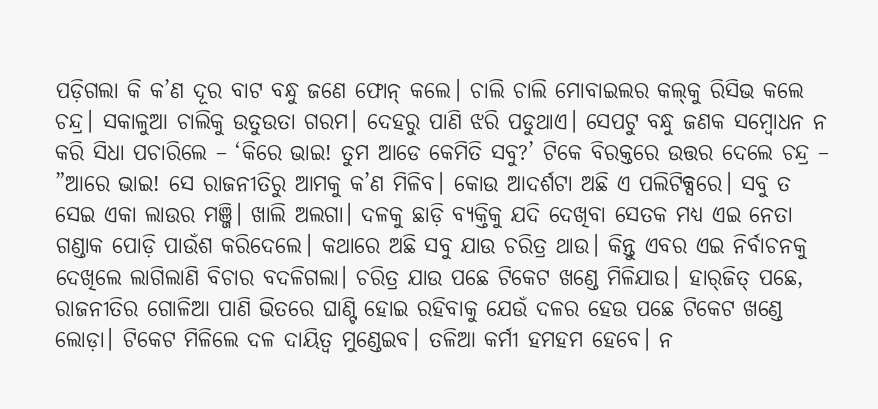ପଡ଼ିଗଲା କି କ’ଣ ଦୂର ବାଟ ବନ୍ଧୁ ଜଣେ ଫୋନ୍‌ କଲେ। ଚାଲି ଚାଲି ମୋବାଇଲର କଲ୍‌କୁ ରିସିଭ କଲେ ଚନ୍ଦ୍ର। ସକାଳୁଆ ଚାଲିକୁ ଉତୁଉତା ଗରମ। ଦେହରୁ ପାଣି ଝରି ପଡୁଥାଏ। ସେପଟୁ ବନ୍ଧୁ ଜଣକ ସମ୍ବୋଧନ ନ କରି ସିଧା ପଚାରିଲେ – ‘କିରେ ଭାଇ! ତୁମ ଆଡେ କେମିତି ସବୁ?’ ଟିକେ ବିରକ୍ତରେ ଉତ୍ତର ଦେଲେ ଚନ୍ଦ୍ର – ”ଆରେ ଭାଇ! ସେ ରାଜନୀତିରୁ ଆମକୁ କ’ଣ ମିଳିବ। କୋଉ ଆଦର୍ଶଟା ଅଛି ଏ ପଲିଟିକ୍ସରେ। ସବୁ ତ ସେଇ ଏକା ଲାଉର ମଞ୍ଜି। ଖାଲି ଅଲଗା। ଦଳକୁ ଛାଡ଼ି ବ୍ୟକ୍ତିକୁ ଯଦି ଦେଖିବା ସେତକ ମଧ୍ୟ ଏଇ ନେତା ଗଣ୍ଡାକ ପୋଡ଼ି ପାଉଁଶ କରିଦେଲେ। କଥାରେ ଅଛି ସବୁ ଯାଉ ଚରିତ୍ର ଥାଉ। କିନ୍ତୁ ଏବର ଏଇ ନିର୍ବାଚନକୁ ଦେଖିଲେ ଲାଗିଲାଣି ବିଚାର ବଦଳିଗଲା। ଚରିତ୍ର ଯାଉ ପଛେ ଟିକେଟ ଖଣ୍ଡେ ମିଳିଯାଉ। ହାର୍‌ଜିତ୍‌ ପଛେ, ରାଜନୀତିର ଗୋଳିଆ ପାଣି ଭିତରେ ଘାଣ୍ଟି ହୋଇ ରହିବାକୁ ଯେଉଁ ଦଳର ହେଉ ପଛେ ଟିକେଟ ଖଣ୍ଡେ ଲୋଡ଼ା। ଟିକେଟ ମିଳିଲେ ଦଳ ଦାୟିତ୍ୱ ମୁଣ୍ଡେଇବ। ତଳିଆ କର୍ମୀ ହମହମ ହେବେ। ନ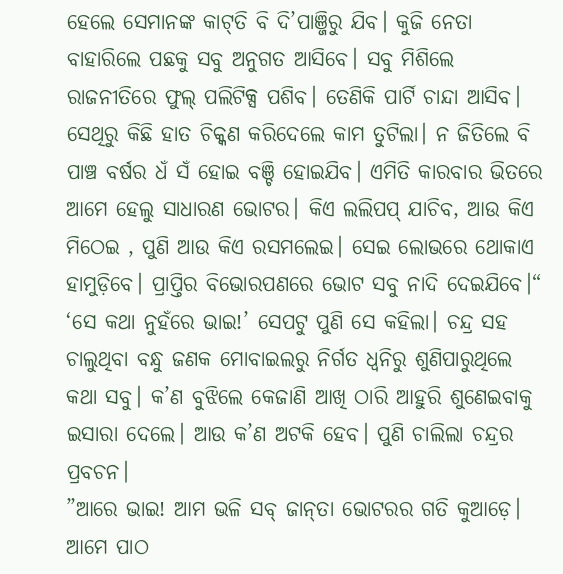ହେଲେ ସେମାନଙ୍କ କାଟ୍‌ତି ବି ଦି’ପାଞ୍ଜିରୁ ଯିବ। କୁଜି ନେତା ବାହାରିଲେ ପଛକୁ ସବୁ ଅନୁଗତ ଆସିବେ। ସବୁ ମିଶିଲେ ରାଜନୀତିରେ ଫୁଲ୍‌ ପଲିଟିକ୍ସ ପଶିବ। ତେଣିକି ପାର୍ଟି ଚାନ୍ଦା ଆସିବ। ସେଥିରୁ କିଛି ହାତ ଚିକ୍କଣ କରିଦେଲେ କାମ ତୁଟିଲା। ନ ଜିତିଲେ ବି ପାଞ୍ଚ ବର୍ଷର ଧଁ ସଁ ହୋଇ ବଞ୍ଚି ହୋଇଯିବ। ଏମିତି କାରବାର ଭିତରେ ଆମେ ହେଲୁ ସାଧାରଣ ଭୋଟର। କିଏ ଲଲିପପ୍‌ ଯାଚିବ, ଆଉ କିଏ ମିଠେଇ , ପୁଣି ଆଉ କିଏ ରସମଲେଇ। ସେଇ ଲୋଭରେ ଥୋକାଏ ହାମୁଡ଼ିବେ। ପ୍ରାପ୍ତିର ବିଭୋରପଣରେ ଭୋଟ ସବୁ ନାଦି ଦେଇଯିବେ।“ ‘ସେ କଥା ନୁହଁରେ ଭାଇ!’ ସେପଟୁ ପୁଣି ସେ କହିଲା। ଚନ୍ଦ୍ର ସହ ଚାଲୁଥିବା ବନ୍ଧୁ ଜଣକ ମୋବାଇଲରୁ ନିର୍ଗତ ଧ୍ୱନିରୁ ଶୁଣିପାରୁଥିଲେ କଥା ସବୁ। କ’ଣ ବୁଝିଲେ କେଜାଣି ଆଖି ଠାରି ଆହୁରି ଶୁଣେଇବାକୁ ଇସାରା ଦେଲେ। ଆଉ କ’ଣ ଅଟକି ହେବ। ପୁଣି ଚାଲିଲା ଚନ୍ଦ୍ରର ପ୍ରବଚନ।
”ଆରେ ଭାଇ! ଆମ ଭଳି ସବ୍‌ ଜାନ୍‌ତା ଭୋଟରର ଗତି କୁଆଡ଼େ। ଆମେ ପାଠ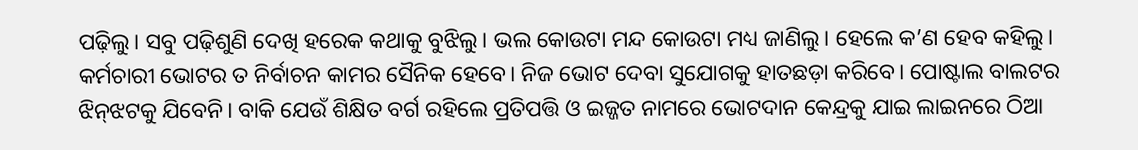ପଢ଼ିଲୁ। ସବୁ ପଢ଼ିଶୁଣି ଦେଖି ହରେକ କଥାକୁ ବୁଝିଲୁ। ଭଲ କୋଉଟା ମନ୍ଦ କୋଉଟା ମଧ୍ୟ ଜାଣିଲୁ। ହେଲେ କ’ଣ ହେବ କହିଲୁ। କର୍ମଚାରୀ ଭୋଟର ତ ନିର୍ବାଚନ କାମର ସୈନିକ ହେବେ। ନିଜ ଭୋଟ ଦେବା ସୁଯୋଗକୁ ହାତଛଡ଼ା କରିବେ। ପୋଷ୍ଟାଲ ବାଲଟର ଝିନ୍‌ଝଟକୁ ଯିବେନି। ବାକି ଯେଉଁ ଶିକ୍ଷିତ ବର୍ଗ ରହିଲେ ପ୍ରତିପତ୍ତି ଓ ଇଜ୍ଜତ ନାମରେ ଭୋଟଦାନ କେନ୍ଦ୍ରକୁ ଯାଇ ଲାଇନରେ ଠିଆ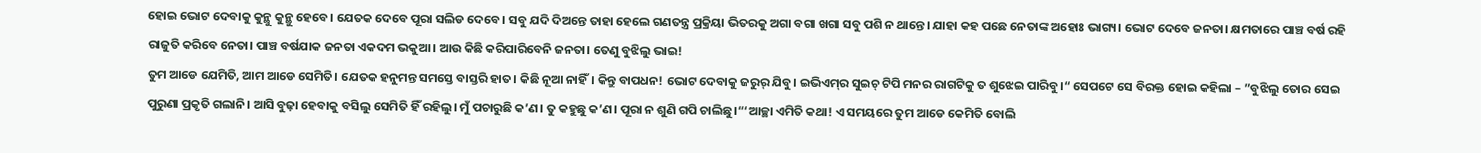ହୋଇ ଭୋଟ ଦେବାକୁ କୁନ୍ଥୁ କୁନ୍ଥୁ ହେବେ। ଯେତକ ଦେବେ ପୂରା ସଲିଡ ଦେବେ। ସବୁ ଯଦି ଦିଅନ୍ତେ ତାହା ହେଲେ ଗଣତନ୍ତ୍ର ପ୍ରକ୍ରିୟା ଭିତରକୁ ଅଗା ବଗା ଖଗା ସବୁ ପଶି ନ ଥାନ୍ତେ। ଯାହା କହ ପଛେ ନେତାଙ୍କ ଅହୋଃ ଭାଗ୍ୟ। ଭୋଟ ଦେବେ ଜନତା। କ୍ଷମତାରେ ପାଞ୍ଚ ବର୍ଷ ରହି ରାଜୁତି କରିବେ ନେତା। ପାଞ୍ଚ ବର୍ଷଯାକ ଜନତା ଏକଦମ ଭକୁଆ। ଆଉ କିଛି କରିପାରିବେନି ଜନତା। ତେଣୁ ବୁଝିଲୁ ଭାଇ!
ତୁମ ଆଡେ ଯେମିତି, ଆମ ଆଡେ ସେମିତି। ଯେତକ ହନୁମନ୍ତ ସମସ୍ତେ ବାସ୍ତରି ହାତ। କିଛି ନୂଆ ନାହିଁ। କିନ୍ତୁ ବାପଧନ! ଭୋଟ ଦେବାକୁ ଜରୁର୍‌ ଯିବୁ। ଇଭିଏମ୍‌ର ସୁଇଚ୍‌ ଟିପି ମନର ରାଗଟିକୁ ତ ଶୁଝେଇ ପାରିବୁ।“ ସେପଟେ ସେ ବିରକ୍ତ ହୋଇ କହିଲା – ”ବୁଝିଲୁ ତୋର ସେଇ ପୁରୁଣା ପ୍ରକୃତି ଗଲାନି। ଆସି ବୁଢ଼ା ହେବାକୁ ବସିଲୁ ସେମିତି ହିଁ ରହିଲୁ। ମୁଁ ପଚାରୁଛି କ’ଣ। ତୁ କହୁଛୁ କ’ଣ। ପୂରା ନ ଶୁଣି ଗପି ଚାଲିଛୁ।“‘ଆଚ୍ଛା ଏମିତି କଥା! ଏ ସମୟରେ ତୁମ ଆଡେ କେମିତି ବୋଲି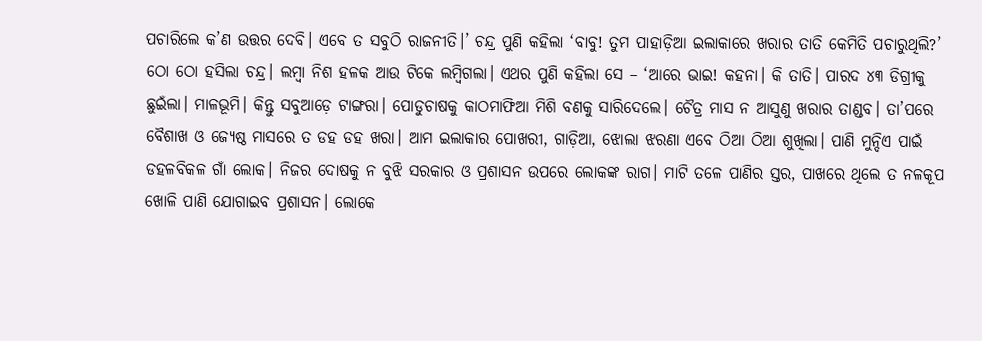ପଚାରିଲେ କ’ଣ ଉତ୍ତର ଦେବି। ଏବେ ତ ସବୁଠି ରାଜନୀତି।’ ଚନ୍ଦ୍ର ପୁଣି କହିଲା ‘ବାବୁ! ତୁମ ପାହାଡ଼ିଆ ଇଲାକାରେ ଖରାର ତାତି କେମିତି ପଚାରୁଥିଲି?’
ଠୋ ଠୋ ହସିଲା ଚନ୍ଦ୍ର। ଲମ୍ବା ନିଶ ହଳକ ଆଉ ଟିକେ ଲମ୍ବିଗଲା। ଏଥର ପୁଣି କହିଲା ସେ – ‘ଆରେ ଭାଇ! କହନା। କି ତାତି। ପାରଦ ୪୩ ଡିଗ୍ରୀକୁ ଛୁଇଁଲା। ମାଳଭୂମି। କିନ୍ତୁ ସବୁଆଡ଼େ ଟାଙ୍ଗରା। ପୋଡୁଚାଷକୁ କାଠମାଫିଆ ମିଶି ବଣକୁ ସାରିଦେଲେ। ଚୈତ୍ର ମାସ ନ ଆସୁଣୁ ଖରାର ତାଣ୍ଡବ। ତା’ପରେ ବୈଶାଖ ଓ ଜ୍ୟେଷ୍ଠ ମାସରେ ତ ଡହ ଡହ ଖରା। ଆମ ଇଲାକାର ପୋଖରୀ, ଗାଡ଼ିଆ, ଝୋଲା ଝରଣା ଏବେ ଠିଆ ଠିଆ ଶୁଖିଲା। ପାଣି ମୁନ୍ଦିଏ ପାଇଁ ଡହଳବିକଳ ଗାଁ ଲୋକ। ନିଜର ଦୋଷକୁ ନ ବୁଝି ସରକାର ଓ ପ୍ରଶାସନ ଉପରେ ଲୋକଙ୍କ ରାଗ। ମାଟି ତଳେ ପାଣିର ସ୍ତର, ପାଖରେ ଥିଲେ ତ ନଳକୂପ ଖୋଳି ପାଣି ଯୋଗାଇବ ପ୍ରଶାସନ। ଲୋକେ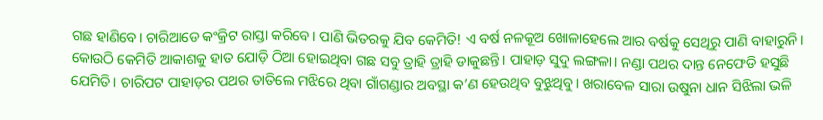ଗଛ ହାଣିବେ। ଚାରିଆଡେ କଂକ୍ରିଟ ରାସ୍ତା କରିବେ। ପାଣି ଭିତରକୁ ଯିବ କେମିତି! ଏ ବର୍ଷ ନଳକୂଅ ଖୋଳାହେଲେ ଆର ବର୍ଷକୁ ସେଥିରୁ ପାଣି ବାହାରୁନି। କୋଉଠି କେମିତି ଆକାଶକୁ ହାତ ଯୋଡ଼ି ଠିଆ ହୋଇଥିବା ଗଛ ସବୁ ତ୍ରାହି ତ୍ରାହି ଡାକୁଛନ୍ତି। ପାହାଡ଼ ସୁଦୁ ଲଙ୍ଗଳା। ନଣ୍ଡା ପଥର ଦାନ୍ତ ନେଫେଡି ହସୁଛି ଯେମିତି। ଚାରିପଟ ପାହାଡ଼ର ପଥର ତାତିଲେ ମଝିରେ ଥିବା ଗାଁଗଣ୍ଡାର ଅବସ୍ଥା କ’ଣ ହେଉଥିବ ବୁଝୁଥିବୁ। ଖରାବେଳ ସାରା ଉଷୁନା ଧାନ ସିଝିଲା ଭଳି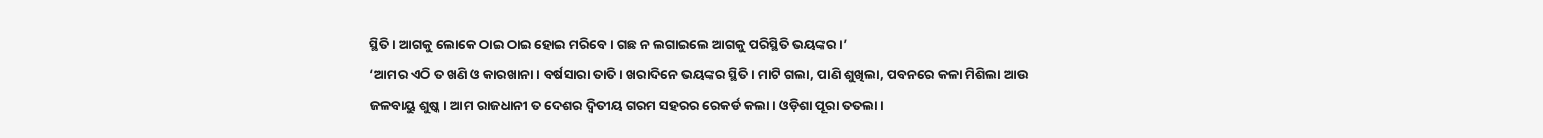ସ୍ଥିତି। ଆଗକୁ ଲୋକେ ଠାଇ ଠାଇ ହୋଇ ମରିବେ। ଗଛ ନ ଲଗାଇଲେ ଆଗକୁ ପରିସ୍ଥିତି ଭୟଙ୍କର।’
‘ଆମର ଏଠି ତ ଖଣି ଓ କାରଖାନା। ବର୍ଷସାରା ତାତି। ଖରାଦିନେ ଭୟଙ୍କର ସ୍ଥିତି। ମାଟି ଗଲା, ପାଣି ଶୁଖିଲା, ପବନରେ କଳା ମିଶିଲା ଆଉ ଜଳବାୟୁ ଶୁଷ୍କ। ଆମ ରାଜଧାନୀ ତ ଦେଶର ଦ୍ୱିତୀୟ ଗରମ ସହରର ରେକର୍ଡ କଲା। ଓଡ଼ିଶା ପୂରା ତତଲା।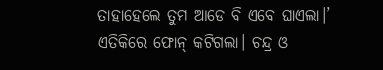ତାହାହେଲେ ତୁମ ଆଡେ ବି ଏବେ ଘାଏଲା।’
ଏତିକିରେ ଫୋନ୍‌ କଟିଗଲା। ଚନ୍ଦ୍ର ଓ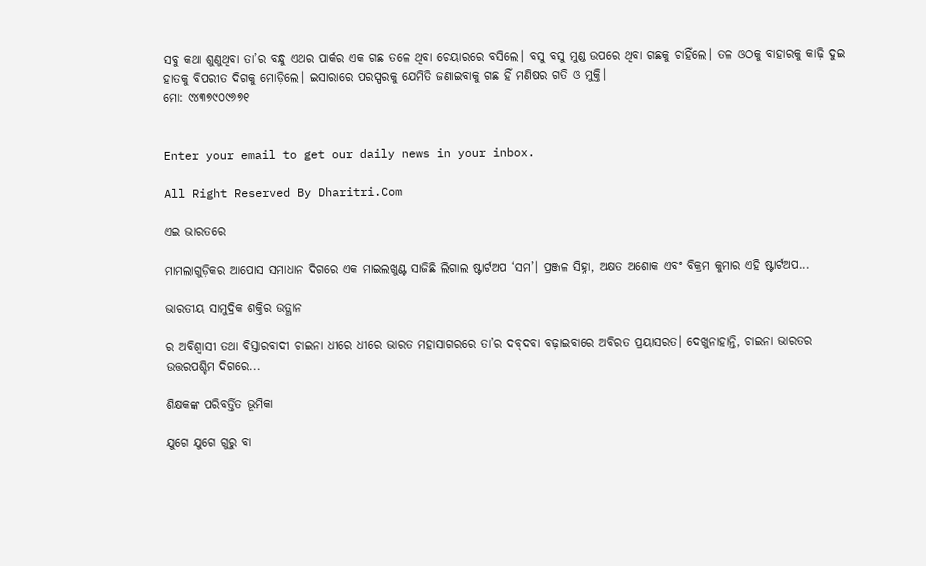ସବୁ କଥା ଶୁଣୁଥିବା ତା’ର ବନ୍ଧୁ ଏଥର ପାର୍କର ଏକ ଗଛ ତଳେ ଥିବା ଚେୟାରରେ ବସିଲେ। ବସୁ ବସୁ ମୁଣ୍ଡ ଉପରେ ଥିବା ଗଛକୁ ଚାହିଁଲେ। ତଳ ଓଠକୁ ବାହାରକୁ କାଢ଼ି ଦୁଇ ହାତକୁ ବିପରୀତ ଦିଗକୁ ମୋଡ଼ିଲେ। ଇସାରାରେ ପରସ୍ପରକୁ ଯେମିତି ଜଣାଇବାକୁ ଗଛ ହିଁ ମଣିଷର ଗତି ଓ ମୁକ୍ତି।
ମୋ: ୯୪୩୭୯୦୯୬୭୧


Enter your email to get our daily news in your inbox.

All Right Reserved By Dharitri.Com

ଏଇ ଭାରତରେ

ମାମଲାଗୁଡ଼ିକର ଆପୋସ ସମାଧାନ ଦିଗରେ ଏକ ମାଇଲଖୁଣ୍ଟ ସାଜିଛି ଲିଗାଲ ଷ୍ଟାର୍ଟଅପ ‘ସମ’। ପ୍ରଞ୍ଜଳ ସିହ୍ନା, ଅକ୍ଷତ ଅଶୋକ ଏବଂ ବିକ୍ରମ କୁମାର ଏହି ଷ୍ଟାର୍ଟଅପ...

ଭାରତୀୟ ସାମୁଦ୍ରିକ ଶକ୍ତିର ଉତ୍ଥାନ

ର ଅବିଶ୍ୱାସୀ ତଥା ବିସ୍ତାରବାଦୀ ଚାଇନା ଧୀରେ ଧୀରେ ଭାରତ ମହାସାଗରରେ ତା’ର ଦବ୍‌ଦବା ବଢ଼ାଇବାରେ ଅବିରତ ପ୍ରୟାସରତ। ଦେଖୁନାହାନ୍ତି, ଚାଇନା ଭାରତର ଉତ୍ତରପଶ୍ଚିମ ଦିଗରେ...

ଶିକ୍ଷକଙ୍କ ପରିବର୍ତ୍ତିତ ଭୂମିକା

ଯୁଗେ ଯୁଗେ ଗୁରୁ ବା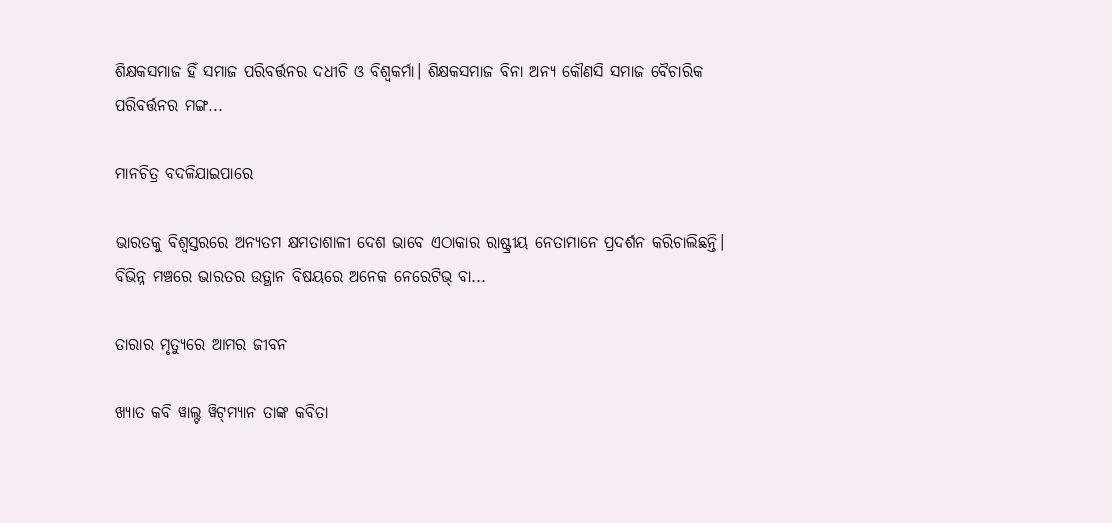ଶିକ୍ଷକସମାଜ ହିଁ ସମାଜ ପରିବର୍ତ୍ତନର ଦଧୀଚି ଓ ବିଶ୍ୱକର୍ମା। ଶିକ୍ଷକସମାଜ ବିନା ଅନ୍ୟ କୌଣସି ସମାଜ ବୈଚାରିକ ପରିବର୍ତ୍ତନର ମଙ୍ଗ...

ମାନଚିତ୍ର ବଦଳିଯାଇପାରେ

ଭାରତକୁ ବିଶ୍ୱସ୍ତରରେ ଅନ୍ୟତମ କ୍ଷମତାଶାଳୀ ଦେଶ ଭାବେ ଏଠାକାର ରାଷ୍ଟ୍ରୀୟ ନେତାମାନେ ପ୍ରଦର୍ଶନ କରିଚାଲିଛନ୍ତି। ବିଭିନ୍ନ ମଞ୍ଚରେ ଭାରତର ଉତ୍ଥାନ ବିଷୟରେ ଅନେକ ନେରେଟିଭ୍‌ ବା...

ତାରାର ମୃତ୍ୟୁରେ ଆମର ଜୀବନ

ଖ୍ୟାତ କବି ୱାଲ୍ଟ ୱିଟ୍‌ମ୍ୟାନ ତାଙ୍କ କବିତା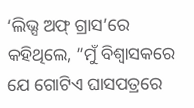‘ଲିଭ୍ସ ଅଫ୍‌ ଗ୍ରାସ’ରେ କହିଥିଲେ, ”ମୁଁ ବିଶ୍ୱାସକରେ ଯେ ଗୋଟିଏ ଘାସପତ୍ରରେ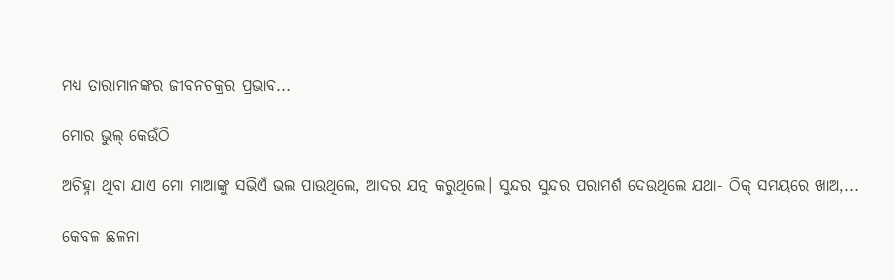ମଧ୍ୟ ତାରାମାନଙ୍କର ଜୀବନଚକ୍ରର ପ୍ରଭାବ...

ମୋର ଭୁଲ୍‌ କେଉଁଠି

ଅଚିହ୍ନା ଥିବା ଯାଏ ମୋ ମାଆଙ୍କୁ ସଭିଏଁ ଭଲ ପାଉଥିଲେ, ଆଦର ଯତ୍ନ କରୁଥିଲେ। ସୁନ୍ଦର ସୁନ୍ଦର ପରାମର୍ଶ ଦେଉଥିଲେ ଯଥା- ଠିକ୍‌ ସମୟରେ ଖାଅ,...

କେବଳ ଛଳନା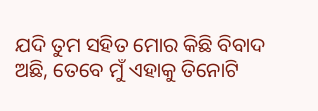ଯଦି ତୁମ ସହିତ ମୋର କିଛି ବିବାଦ ଅଛି, ତେବେ ମୁଁ ଏହାକୁ ତିନୋଟି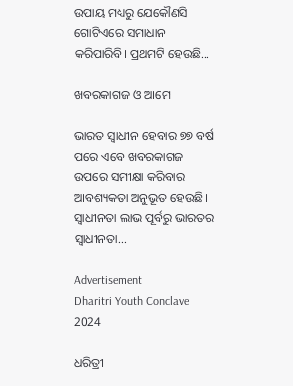ଉପାୟ ମଧ୍ୟରୁ ଯେକୌଣସି ଗୋଟିଏରେ ସମାଧାନ କରିପାରିବି। ପ୍ରଥମଟି ହେଉଛି...

ଖବରକାଗଜ ଓ ଆମେ

ଭାରତ ସ୍ବାଧୀନ ହେବାର ୭୭ ବର୍ଷ ପରେ ଏବେ ଖବରକାଗଜ ଉପରେ ସମୀକ୍ଷା କରିବାର ଆବଶ୍ୟକତା ଅନୁଭୂତ ହେଉଛି। ସ୍ବାଧୀନତା ଲାଭ ପୂର୍ବରୁ ଭାରତର ସ୍ବାଧୀନତା...

Advertisement
Dharitri Youth Conclave 2024

ଧରିତ୍ରୀ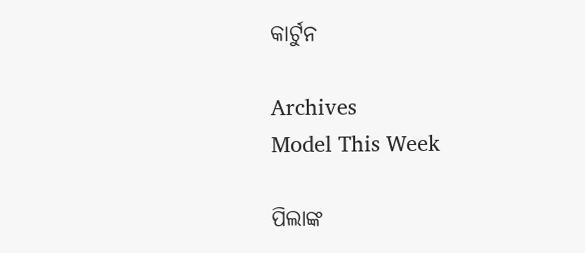କାର୍ଟୁନ

Archives
Model This Week

ପିଲାଙ୍କ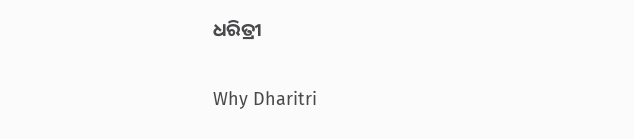ଧରିତ୍ରୀ

Why Dharitri